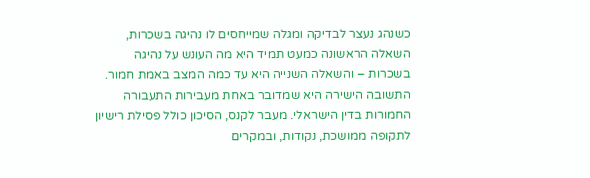כשנהג נעצר לבדיקה ומגלה שמייחסים לו נהיגה בשכרות, השאלה הראשונה כמעט תמיד היא מה העונש על נהיגה בשכרות – והשאלה השנייה היא עד כמה המצב באמת חמור. התשובה הישירה היא שמדובר באחת מעבירות התעבורה החמורות בדין הישראלי. מעבר לקנס, הסיכון כולל פסילת רישיון לתקופה ממושכת, נקודות, ובמקרים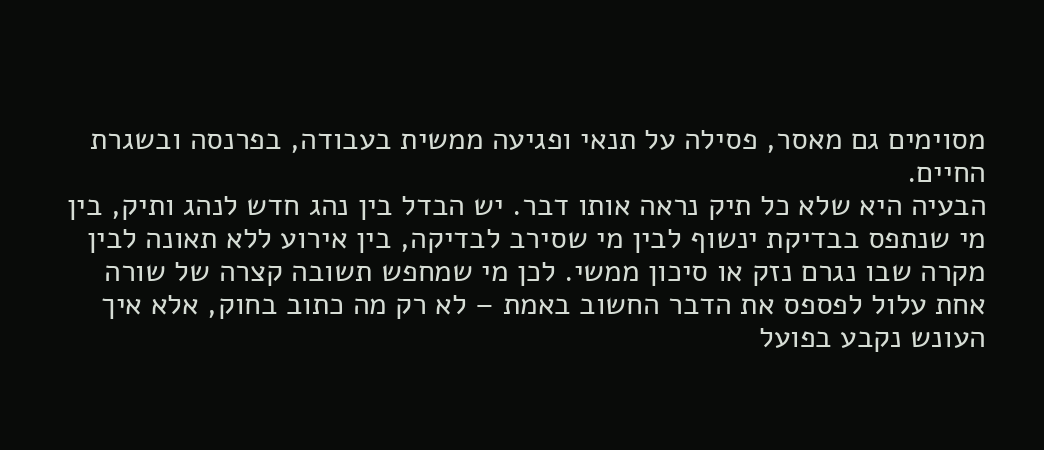מסוימים גם מאסר, פסילה על תנאי ופגיעה ממשית בעבודה, בפרנסה ובשגרת החיים.
הבעיה היא שלא כל תיק נראה אותו דבר. יש הבדל בין נהג חדש לנהג ותיק, בין מי שנתפס בבדיקת ינשוף לבין מי שסירב לבדיקה, בין אירוע ללא תאונה לבין מקרה שבו נגרם נזק או סיכון ממשי. לכן מי שמחפש תשובה קצרה של שורה אחת עלול לפספס את הדבר החשוב באמת – לא רק מה כתוב בחוק, אלא איך העונש נקבע בפועל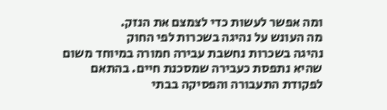ומה אפשר לעשות כדי לצמצם את הנזק.
מה העונש על נהיגה בשכרות לפי החוק
נהיגה בשכרות נחשבת עבירה חמורה במיוחד משום שהיא נתפסת כעבירה שמסכנת חיים. בהתאם לפקודת התעבורה והפסיקה בבתי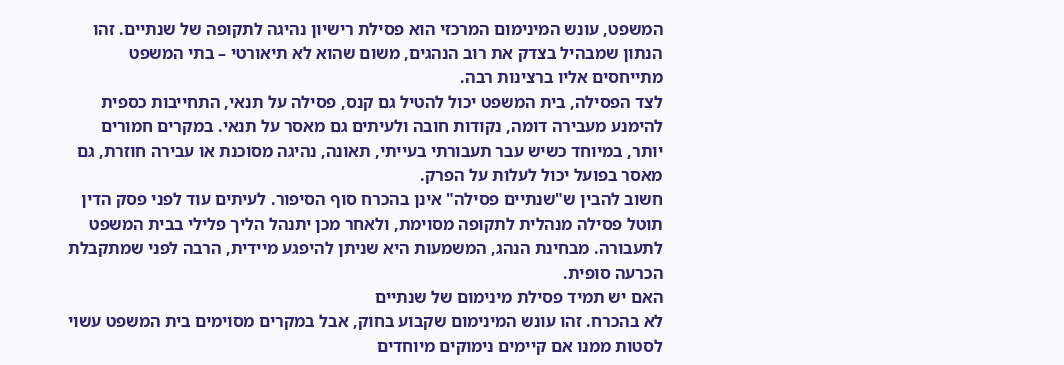המשפט, עונש המינימום המרכזי הוא פסילת רישיון נהיגה לתקופה של שנתיים. זהו הנתון שמבהיל בצדק את רוב הנהגים, משום שהוא לא תיאורטי – בתי המשפט מתייחסים אליו ברצינות רבה.
לצד הפסילה, בית המשפט יכול להטיל גם קנס, פסילה על תנאי, התחייבות כספית להימנע מעבירה דומה, נקודות חובה ולעיתים גם מאסר על תנאי. במקרים חמורים יותר, במיוחד כשיש עבר תעבורתי בעייתי, תאונה, נהיגה מסוכנת או עבירה חוזרת, גם מאסר בפועל יכול לעלות על הפרק.
חשוב להבין ש"שנתיים פסילה" אינן בהכרח סוף הסיפור. לעיתים עוד לפני פסק הדין תוטל פסילה מנהלית לתקופה מסוימת, ולאחר מכן יתנהל הליך פלילי בבית המשפט לתעבורה. מבחינת הנהג, המשמעות היא שניתן להיפגע מיידית, הרבה לפני שמתקבלת הכרעה סופית.
האם יש תמיד פסילת מינימום של שנתיים
לא בהכרח. זהו עונש המינימום שקבוע בחוק, אבל במקרים מסוימים בית המשפט עשוי לסטות ממנו אם קיימים נימוקים מיוחדים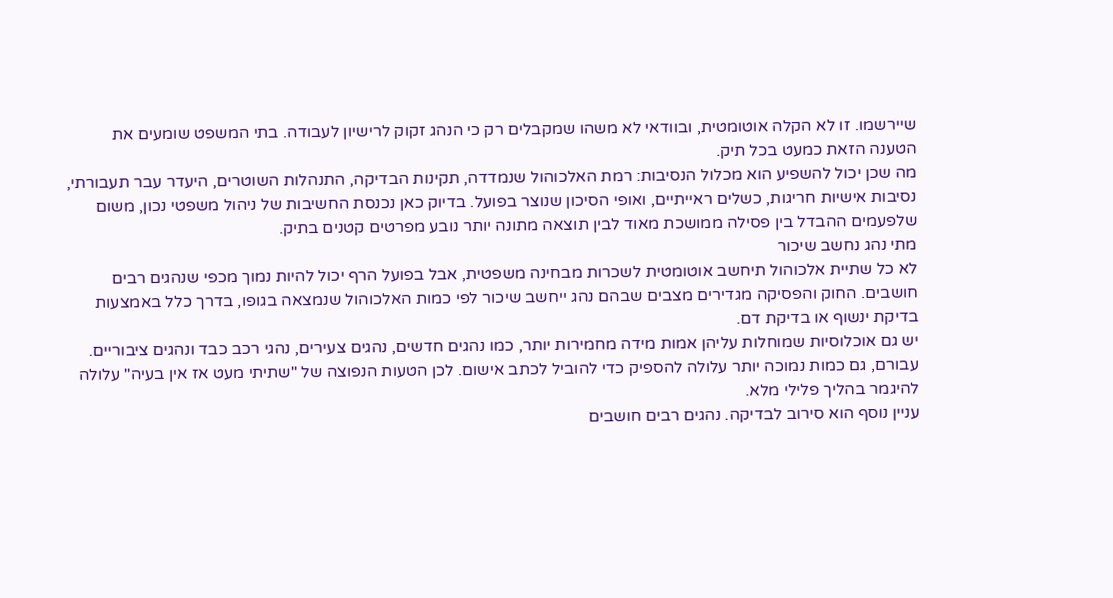שיירשמו. זו לא הקלה אוטומטית, ובוודאי לא משהו שמקבלים רק כי הנהג זקוק לרישיון לעבודה. בתי המשפט שומעים את הטענה הזאת כמעט בכל תיק.
מה שכן יכול להשפיע הוא מכלול הנסיבות: רמת האלכוהול שנמדדה, תקינות הבדיקה, התנהלות השוטרים, היעדר עבר תעבורתי, נסיבות אישיות חריגות, כשלים ראייתיים, ואופי הסיכון שנוצר בפועל. בדיוק כאן נכנסת החשיבות של ניהול משפטי נכון, משום שלפעמים ההבדל בין פסילה ממושכת מאוד לבין תוצאה מתונה יותר נובע מפרטים קטנים בתיק.
מתי נהג נחשב שיכור
לא כל שתיית אלכוהול תיחשב אוטומטית לשכרות מבחינה משפטית, אבל בפועל הרף יכול להיות נמוך מכפי שנהגים רבים חושבים. החוק והפסיקה מגדירים מצבים שבהם נהג ייחשב שיכור לפי כמות האלכוהול שנמצאה בגופו, בדרך כלל באמצעות בדיקת ינשוף או בדיקת דם.
יש גם אוכלוסיות שמוחלות עליהן אמות מידה מחמירות יותר, כמו נהגים חדשים, נהגים צעירים, נהגי רכב כבד ונהגים ציבוריים. עבורם, גם כמות נמוכה יותר עלולה להספיק כדי להוביל לכתב אישום. לכן הטעות הנפוצה של "שתיתי מעט אז אין בעיה" עלולה להיגמר בהליך פלילי מלא.
עניין נוסף הוא סירוב לבדיקה. נהגים רבים חושבים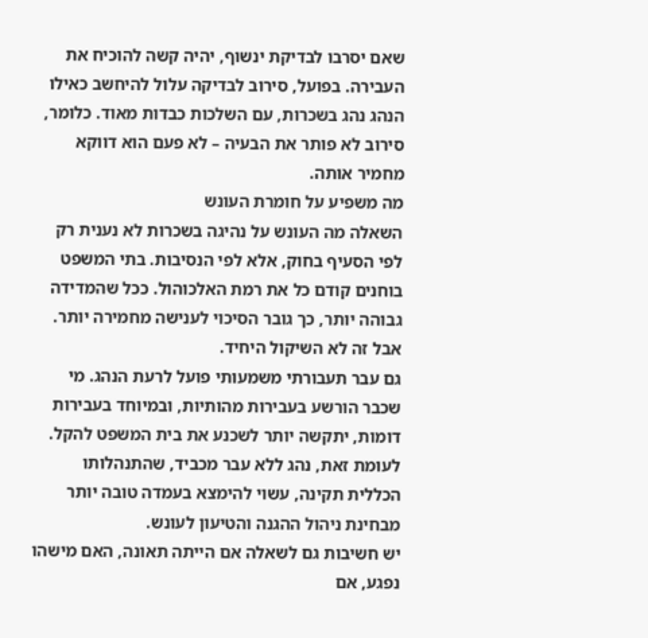שאם יסרבו לבדיקת ינשוף, יהיה קשה להוכיח את העבירה. בפועל, סירוב לבדיקה עלול להיחשב כאילו הנהג נהג בשכרות, עם השלכות כבדות מאוד. כלומר, סירוב לא פותר את הבעיה – לא פעם הוא דווקא מחמיר אותה.
מה משפיע על חומרת העונש
השאלה מה העונש על נהיגה בשכרות לא נענית רק לפי הסעיף בחוק, אלא לפי הנסיבות. בתי המשפט בוחנים קודם כל את רמת האלכוהול. ככל שהמדידה גבוהה יותר, כך גובר הסיכוי לענישה מחמירה יותר. אבל זה לא השיקול היחיד.
גם עבר תעבורתי משמעותי פועל לרעת הנהג. מי שכבר הורשע בעבירות מהותיות, ובמיוחד בעבירות דומות, יתקשה יותר לשכנע את בית המשפט להקל. לעומת זאת, נהג ללא עבר מכביד, שהתנהלותו הכללית תקינה, עשוי להימצא בעמדה טובה יותר מבחינת ניהול ההגנה והטיעון לעונש.
יש חשיבות גם לשאלה אם הייתה תאונה, האם מישהו נפגע, אם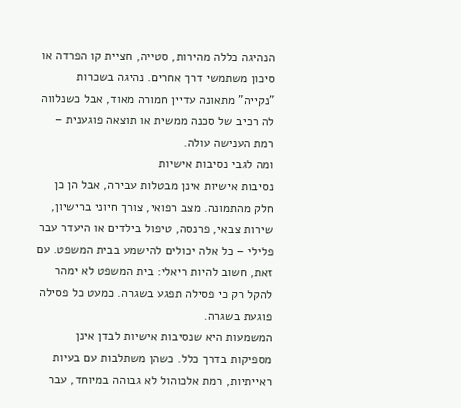הנהיגה כללה מהירות, סטייה, חציית קו הפרדה או סיכון משתמשי דרך אחרים. נהיגה בשכרות "נקייה" מתאונה עדיין חמורה מאוד, אבל כשנלווה לה רכיב של סכנה ממשית או תוצאה פוגענית – רמת הענישה עולה.
ומה לגבי נסיבות אישיות
נסיבות אישיות אינן מבטלות עבירה, אבל הן כן חלק מהתמונה. מצב רפואי, צורך חיוני ברישיון, שירות צבאי, פרנסה, טיפול בילדים או היעדר עבר פלילי – כל אלה יכולים להישמע בבית המשפט. עם זאת, חשוב להיות ריאלי: בית המשפט לא ימהר להקל רק כי פסילה תפגע בשגרה. כמעט כל פסילה פוגעת בשגרה.
המשמעות היא שנסיבות אישיות לבדן אינן מספיקות בדרך כלל. כשהן משתלבות עם בעיות ראייתיות, רמת אלכוהול לא גבוהה במיוחד, עבר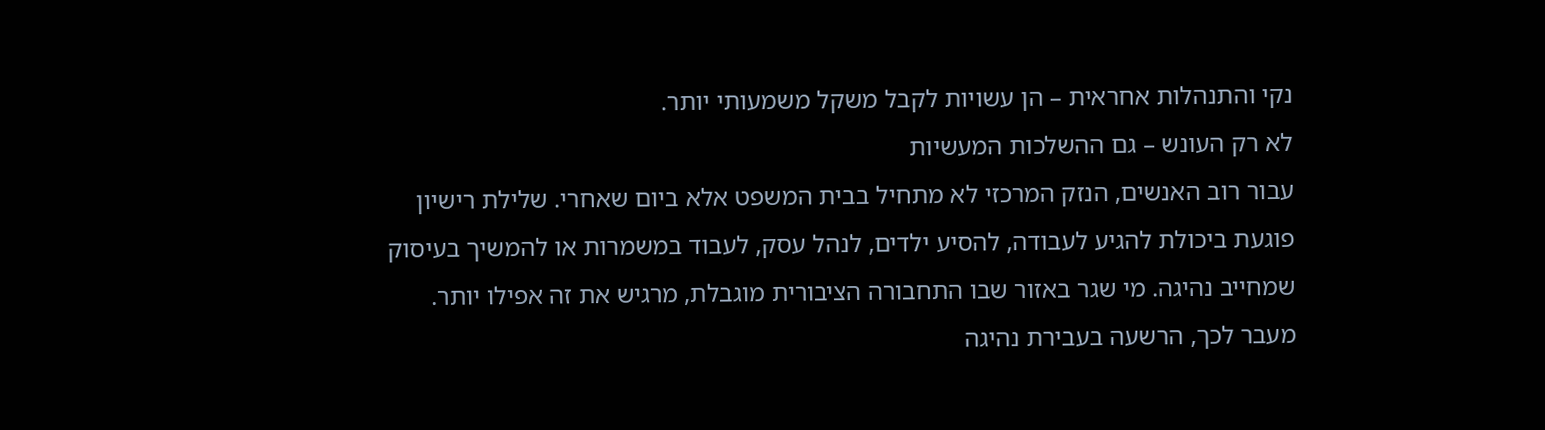נקי והתנהלות אחראית – הן עשויות לקבל משקל משמעותי יותר.
לא רק העונש – גם ההשלכות המעשיות
עבור רוב האנשים, הנזק המרכזי לא מתחיל בבית המשפט אלא ביום שאחרי. שלילת רישיון פוגעת ביכולת להגיע לעבודה, להסיע ילדים, לנהל עסק, לעבוד במשמרות או להמשיך בעיסוק שמחייב נהיגה. מי שגר באזור שבו התחבורה הציבורית מוגבלת, מרגיש את זה אפילו יותר.
מעבר לכך, הרשעה בעבירת נהיגה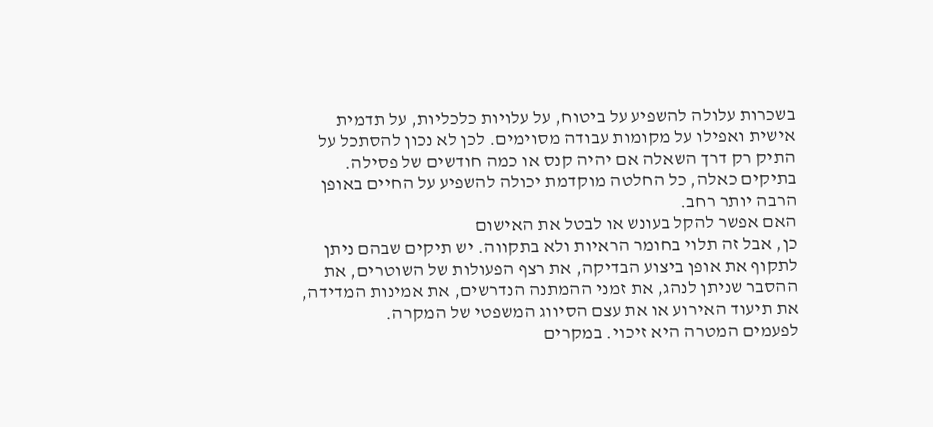בשכרות עלולה להשפיע על ביטוח, על עלויות כלכליות, על תדמית אישית ואפילו על מקומות עבודה מסוימים. לכן לא נכון להסתכל על התיק רק דרך השאלה אם יהיה קנס או כמה חודשים של פסילה. בתיקים כאלה, כל החלטה מוקדמת יכולה להשפיע על החיים באופן הרבה יותר רחב.
האם אפשר להקל בעונש או לבטל את האישום
כן, אבל זה תלוי בחומר הראיות ולא בתקווה. יש תיקים שבהם ניתן לתקוף את אופן ביצוע הבדיקה, את רצף הפעולות של השוטרים, את ההסבר שניתן לנהג, את זמני ההמתנה הנדרשים, את אמינות המדידה, את תיעוד האירוע או את עצם הסיווג המשפטי של המקרה.
לפעמים המטרה היא זיכוי. במקרים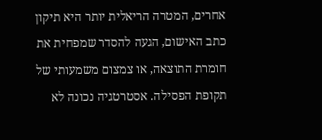אחרים, המטרה הריאלית יותר היא תיקון כתב האישום, הגעה להסדר שמפחית את חומרת התוצאה, או צמצום משמעותי של תקופת הפסילה. אסטרטגיה נכונה לא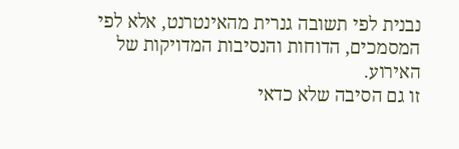נבנית לפי תשובה גנרית מהאינטרנט, אלא לפי המסמכים, הדוחות והנסיבות המדויקות של האירוע.
זו גם הסיבה שלא כדאי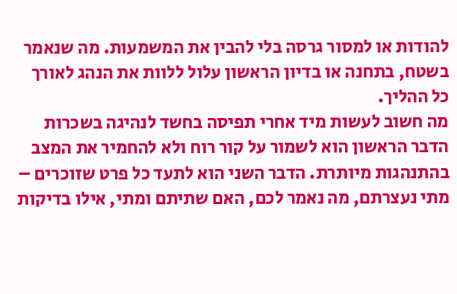להודות או למסור גרסה בלי להבין את המשמעות. מה שנאמר בשטח, בתחנה או בדיון הראשון עלול ללוות את הנהג לאורך כל ההליך.
מה חשוב לעשות מיד אחרי תפיסה בחשד לנהיגה בשכרות
הדבר הראשון הוא לשמור על קור רוח ולא להחמיר את המצב בהתנהגות מיותרת. הדבר השני הוא לתעד כל פרט שזוכרים – מתי נעצרתם, מה נאמר לכם, האם שתיתם ומתי, אילו בדיקות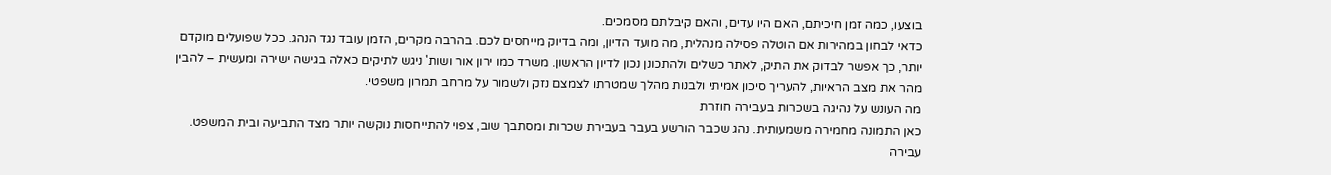בוצעו, כמה זמן חיכיתם, האם היו עדים, והאם קיבלתם מסמכים.
כדאי לבחון במהירות אם הוטלה פסילה מנהלית, מה מועד הדיון, ומה בדיוק מייחסים לכם. בהרבה מקרים, הזמן עובד נגד הנהג. ככל שפועלים מוקדם יותר, כך אפשר לבדוק את התיק, לאתר כשלים ולהתכונן נכון לדיון הראשון. משרד כמו ירון אור ושות' ניגש לתיקים כאלה בגישה ישירה ומעשית – להבין מהר את מצב הראיות, להעריך סיכון אמיתי ולבנות מהלך שמטרתו לצמצם נזק ולשמור על מרחב תמרון משפטי.
מה העונש על נהיגה בשכרות בעבירה חוזרת
כאן התמונה מחמירה משמעותית. נהג שכבר הורשע בעבר בעבירת שכרות ומסתבך שוב, צפוי להתייחסות נוקשה יותר מצד התביעה ובית המשפט. עבירה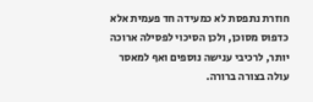חוזרת נתפסת לא כמעידה חד פעמית אלא כדפוס מסוכן, ולכן הסיכוי לפסילה ארוכה יותר, לרכיבי ענישה נוספים ואף למאסר עולה בצורה ברורה.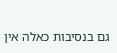גם בנסיבות כאלה אין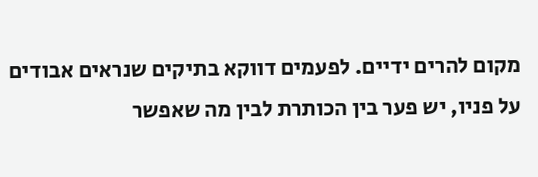מקום להרים ידיים. לפעמים דווקא בתיקים שנראים אבודים על פניו, יש פער בין הכותרת לבין מה שאפשר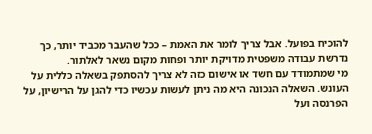להוכיח בפועל. אבל צריך לומר את האמת – ככל שהעבר מכביד יותר, כך נדרשת עבודה משפטית מדויקת יותר ופחות מקום נשאר לאלתור.
מי שמתמודד עם חשד או אישום כזה לא צריך להסתפק בשאלה כללית על העונש. השאלה הנכונה היא מה ניתן לעשות עכשיו כדי להגן על הרישיון, על הפרנסה ועל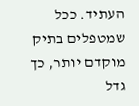העתיד. ככל שמטפלים בתיק מוקדם יותר, כך גדל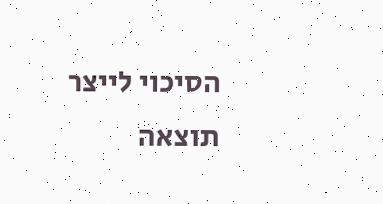הסיכוי לייצר תוצאה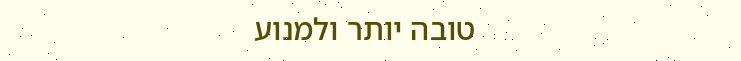טובה יותר ולמנוע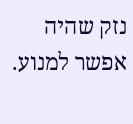נזק שהיה אפשר למנוע.